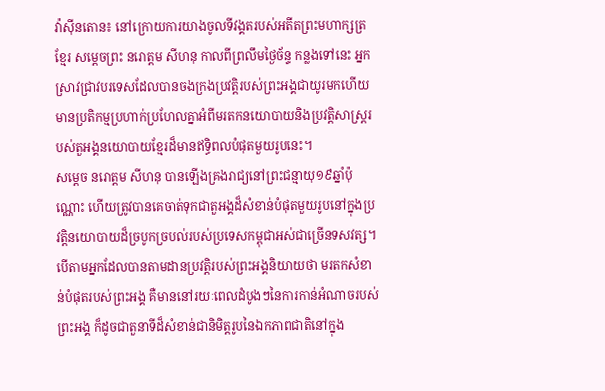វ៉ាស៊ីនតោន៖ នៅក្រោយការយាងចូលទីវង្គតរបស់អតីតព្រះមហាក្សត្រខ្មែរ សម្តេចព្រះ នរោត្តម សីហនុ កាលពីព្រលឹមថ្ងៃច័ន្ទ កន្លងទៅនេះ អ្នកស្រាវជ្រាវបរទេសដែលបានចងក្រងប្រវត្តិរបស់ព្រះអង្គជាយូរមកហើយ មានប្រតិកម្មប្រហាក់ប្រហែលគ្នាអំពីមរតកនយោបាយនិងប្រវត្តិសាស្ត្ររបស់តួអង្គនយោបាយខ្មែរដ៏មានឥទ្ធិពលបំផុតមួយរូបនេះ។
សម្តេច នរោត្តម សីហនុ បានឡើងគ្រងរាជ្យនៅព្រះជន្មាយុ១៩ឆ្នាំប៉ុណ្ណោះ ហើយត្រូវបានគេចាត់ទុកជាតួអង្គដ៏សំខាន់បំផុតមួយរូបនៅក្នុងប្រវត្តិនយោបាយដ៏ច្របូកច្របល់របស់ប្រទេសកម្ពុជាអស់ជាច្រើនទសវត្ស។ បើតាមអ្នកដែលបានតាមដានប្រវត្តិរបស់ព្រះអង្គនិយាយថា មរតកសំខាន់បំផុតរបស់ព្រះអង្គ គឺមាននៅរយៈពេលដំបូងៗនៃការកាន់អំណាចរបស់ព្រះអង្គ ក៏ដូចជាតួនាទីដ៏សំខាន់ជានិមិត្តរូបនៃឯកភាពជាតិនៅក្នុង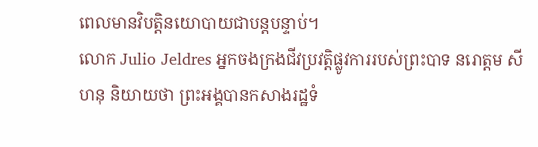ពេលមានវិបត្តិនយោបាយជាបន្តបន្ទាប់។
លោក Julio Jeldres អ្នកចងក្រងជីវប្រវត្តិផ្លូវការរបស់ព្រះបាទ នរោត្តម សីហនុ និយាយថា ព្រះអង្គបានកសាងរដ្ឋទំ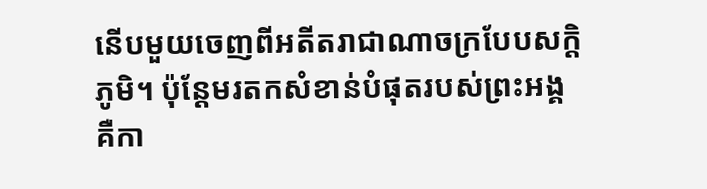នើបមួយចេញពីអតីតរាជាណាចក្របែបសក្តិភូមិ។ ប៉ុន្តែមរតកសំខាន់បំផុតរបស់ព្រះអង្គ គឺកា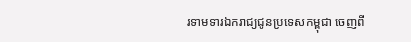រទាមទារឯករាជ្យជូនប្រទេសកម្ពុជា ចេញពី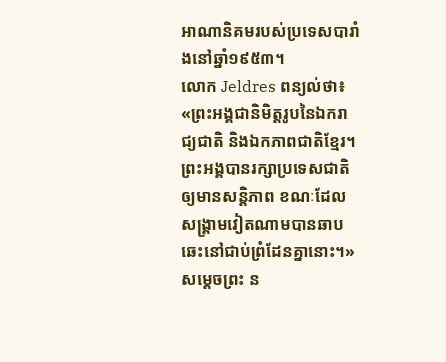អាណានិគមរបស់ប្រទេសបារាំងនៅឆ្នាំ១៩៥៣។
លោក Jeldres ពន្យល់ថា៖ «ព្រះអង្គជានិមិត្តរូបនៃឯករាជ្យជាតិ និងឯកភាពជាតិខ្មែរ។ ព្រះអង្គបានរក្សាប្រទេសជាតិឲ្យមានសន្តិភាព ខណៈដែលសង្គ្រាមវៀតណាមបានឆាបឆេះនៅជាប់ព្រំដែនគ្នានោះ។»
សមេ្តចព្រះ ន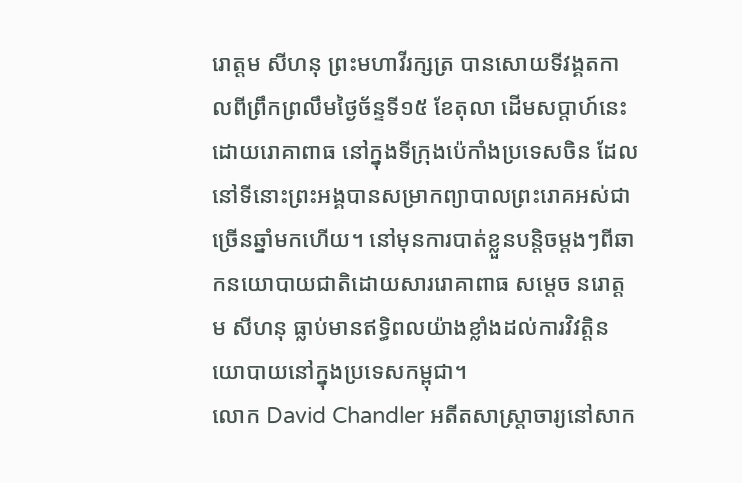រោត្តម សីហនុ ព្រះមហាវីរក្សត្រ បានសោយទីវង្គតកាលពីព្រឹកព្រលឹមថ្ងៃច័ន្ទទី១៥ ខែតុលា ដើមសប្តាហ៍នេះ ដោយរោគាពាធ នៅក្នុងទីក្រុងប៉េកាំងប្រទេសចិន ដែលនៅទីនោះព្រះអង្គបានសម្រាកព្យាបាលព្រះរោគអស់ជាច្រើនឆ្នាំមកហើយ។ នៅមុនការបាត់ខ្លួនបន្តិចម្តងៗពីឆាកនយោបាយជាតិដោយសាររោគាពាធ សមេ្តច នរោត្តម សីហនុ ធ្លាប់មានឥទ្ធិពលយ៉ាងខ្លាំងដល់ការវិវត្តិនយោបាយនៅក្នុងប្រទេសកម្ពុជា។
លោក David Chandler អតីតសាស្ត្រាចារ្យនៅសាក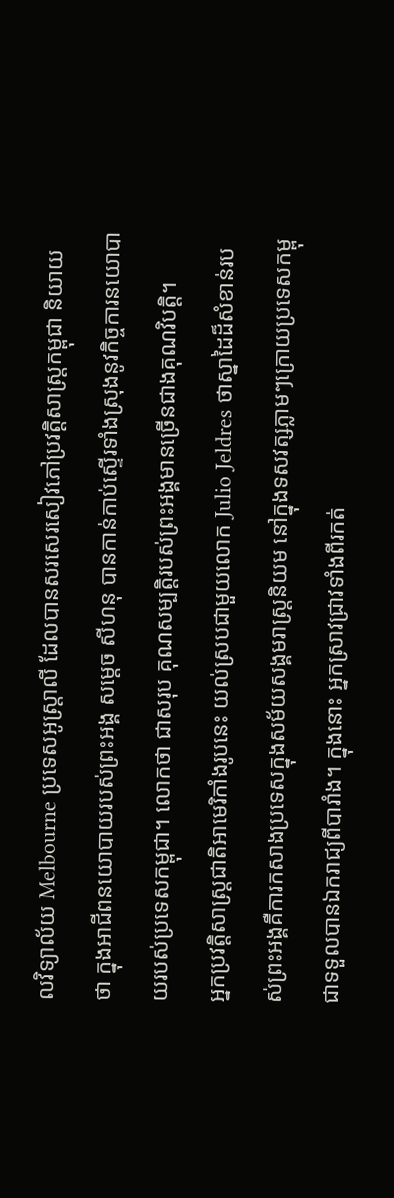លវិទ្យាល័យ Melbourne ប្រទេសអូស្ត្រាលី ដែលបានសរសេរសៀវភៅប្រវត្តិសាស្ត្រកម្ពុជា និយាយថា ក្នុងអាជីពនយោបាយរបស់ព្រះអង្គ សមេ្តច សីហនុ បានកាន់កាប់ស្ទើរទាំងស្រុងនូវកិច្ចការនយោបាយរបស់ប្រទេសកម្ពុជា។ លោកថា ជាសរុប គុណសម្បត្តិរបស់ព្រះអង្គមានច្រើនជាងគុណវិបត្តិ។
អ្នកប្រវត្តិសាស្ត្រជាតិអាមេរិកាំងរូបនេះ យល់ស្របជាមួយលោក Julio Jeldres ថាស្នាដៃដ៏សំខាន់របស់ព្រះអង្គគឺការកសាងប្រទេសក្នុងសម័យសង្គមរាស្ត្រនិយម នៅក្នុងទសវត្សភ្លាមៗក្រោយប្រទេសកម្ពុជាទទួលបានឯករាជ្យពីបារាំង។ ក្នុងនោះ អ្នកស្រាវជ្រាវទាំងពីរកត់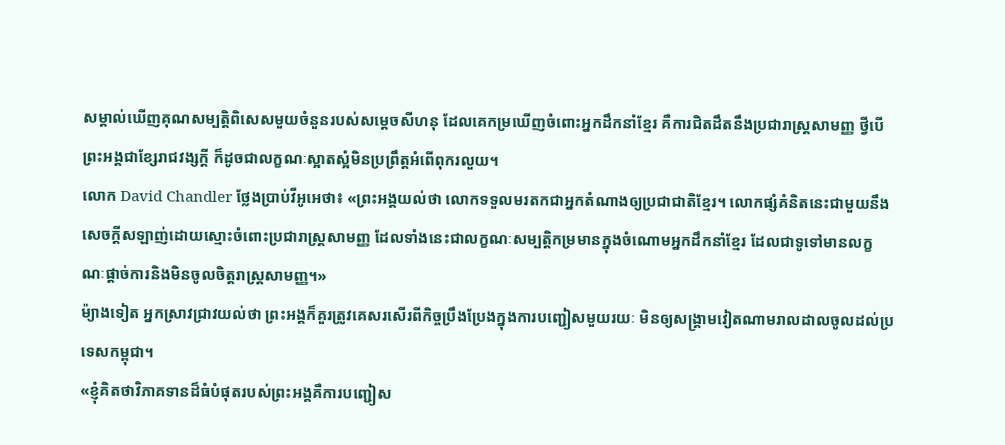សម្គាល់ឃើញគុណសម្បត្តិពិសេសមួយចំនួនរបស់សម្តេចសីហនុ ដែលគេកម្រឃើញចំពោះអ្នកដឹកនាំខ្មែរ គឺការជិតដឹតនឹងប្រជារាស្ត្រសាមញ្ញ ថ្វីបើព្រះអង្គជាខ្សែរាជវង្សក្តី ក៏ដូចជាលក្ខណៈស្អាតស្អំមិនប្រព្រឹត្តអំពើពុករលួយ។
លោក David Chandler ថ្លែងប្រាប់វីអូអេថា៖ «ព្រះអង្គយល់ថា លោកទទួលមរតកជាអ្នកតំណាងឲ្យប្រជាជាតិខ្មែរ។ លោកផ្សំគំនិតនេះជាមួយនឹងសេចក្តីសឡាញ់ដោយស្មោះចំពោះប្រជារាស្ត្រសាមញ្ញ ដែលទាំងនេះជាលក្ខណៈសម្បត្តិកម្រមានក្នុងចំណោមអ្នកដឹកនាំខ្មែរ ដែលជាទូទៅមានលក្ខណៈផ្តាច់ការនិងមិនចូលចិត្តរាស្ត្រសាមញ្ញ។»
ម៉្យាងទៀត អ្នកស្រាវជ្រាវយល់ថា ព្រះអង្គក៏គួរត្រូវគេសរសើរពីកិច្ចប្រឹងប្រែងក្នុងការបញ្ជៀសមួយរយៈ មិនឲ្យសង្គ្រាមវៀតណាមរាលដាលចូលដល់ប្រទេសកម្ពុជា។
«ខ្ញុំគិតថាវិភាគទានដ៏ធំបំផុតរបស់ព្រះអង្គគឺការបញ្ជៀស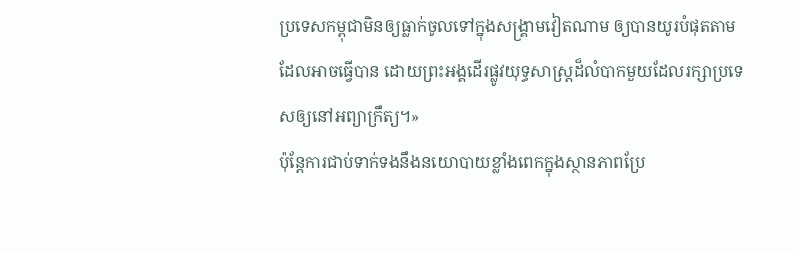ប្រទេសកម្ពុជាមិនឲ្យធ្លាក់ចូលទៅក្នុងសង្គ្រាមវៀតណាម ឲ្យបានយូរបំផុតតាមដែលអាចធ្វើបាន ដោយព្រះអង្គដើរផ្លូវយុទ្ធសាស្ត្រដ៏លំបាកមួយដែលរក្សាប្រទេសឲ្យនៅអព្យាក្រឹត្យ។»
ប៉ុន្តែការជាប់ទាក់ទងនឹងនយោបាយខ្លាំងពេកក្នុងស្ថានភាពប្រែ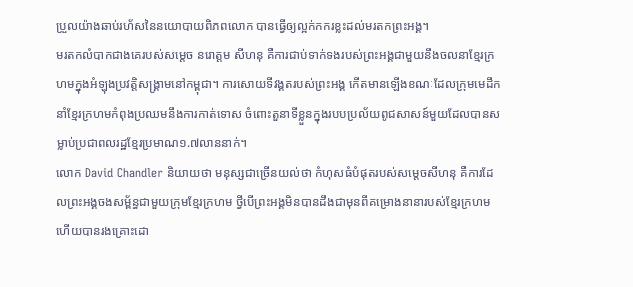ប្រួលយ៉ាងឆាប់រហ័សនៃនយោបាយពិភពលោក បានធ្វើឲ្យល្អក់កករខ្លះដល់មរតកព្រះអង្គ។
មរតកលំបាកជាងគេរបស់សម្តេច នរោត្តម សីហនុ គឺការជាប់ទាក់ទងរបស់ព្រះអង្គជាមួយនឹងចលនាខ្មែរក្រហមក្នុងអំឡុងប្រវត្តិសង្គ្រាមនៅកម្ពុជា។ ការសោយទីវង្គតរបស់ព្រះអង្គ កើតមានឡើងខណៈដែលក្រុមមេដឹកនាំខ្មែរក្រហមកំពុងប្រឈមនឹងការកាត់ទោស ចំពោះតួនាទីខ្លួនក្នុងរបបប្រល័យពូជសាសន៍មួយដែលបានសម្លាប់ប្រជាពលរដ្ឋខ្មែរប្រមាណ១.៧លាននាក់។
លោក David Chandler និយាយថា មនុស្សជាច្រើនយល់ថា កំហុសធំបំផុតរបស់សមេ្តចសីហនុ គឺការដែលព្រះអង្គចងសម្ព័ន្ធជាមួយក្រុមខ្មែរក្រហម ថ្វីបើព្រះអង្គមិនបានដឹងជាមុនពីគម្រោងនានារបស់ខ្មែរក្រហម ហើយបានរងគ្រោះដោ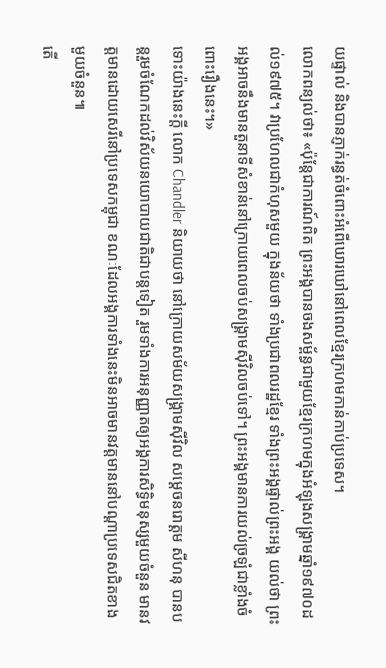យផ្ទាល់ និងបានភ្ញាក់រន្ធត់ចំពោះអំពើឃោរឃៅនៅពេលខ្មែរក្រហមកាន់កាប់ប្រទេស។
លោកពន្យល់ថា៖ «ប៉ុន្តែជាការណ៍ពិត ព្រះអង្គបានចងសម្ព័ន្ធជាមួយខ្មែរក្រហមក្នុងអំឡុងសង្គ្រាមឆ្នាំ១៩៧០ដល់១៩៧៥។ វាប្រហែលជាកំហុសមួយ ក្នុងន័យថា ទាំងប្រជាពលរដ្ឋខ្មែរ ទាំងព្រះអង្គផ្ទាល់ព្រះអង្គ យល់ថា ព្រះអង្គអាចនឹងមានតួនាទីសំខាន់នៅក្រោយពេលចប់សង្គ្រាមស៊ីវិលចប់ទៅ។ ព្រះអង្គមានការយល់ច្រឡំជាខ្លាំងចំពោះរឿងនេះ។»
ទោះយ៉ាងនេះក្តី លោក Chandler និយាយថា នៅក្រោយសម័យសង្គ្រាមស៊ីវិល សម្តេចនរោត្តម សីហនុ បានបន្តរួមចំណែកដល់វិស័យនយោបាយជាតិជាបន្តទៀត រួមទាំងការអនុញ្ញាតឲ្យអង្គការសិទ្ធិមនុស្សមួយចំនួន មានវត្តមានដោយសេរីនៅប្រទេសកម្ពុជា ខណៈដែលអង្គការទាំងនេះមិនអាចមានវត្តមាននៅបណ្តាប្រទេសជិតខាងមួយចំនួន៕
តើ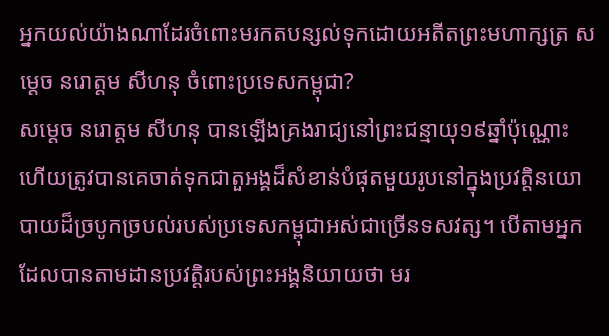អ្នកយល់យ៉ាងណាដែរចំពោះមរកតបន្សល់ទុកដោយអតីតព្រះមហាក្សត្រ សម្តេច នរោត្តម សីហនុ ចំពោះប្រទេសកម្ពុជា?
សម្តេច នរោត្តម សីហនុ បានឡើងគ្រងរាជ្យនៅព្រះជន្មាយុ១៩ឆ្នាំប៉ុណ្ណោះ ហើយត្រូវបានគេចាត់ទុកជាតួអង្គដ៏សំខាន់បំផុតមួយរូបនៅក្នុងប្រវត្តិនយោបាយដ៏ច្របូកច្របល់របស់ប្រទេសកម្ពុជាអស់ជាច្រើនទសវត្ស។ បើតាមអ្នកដែលបានតាមដានប្រវត្តិរបស់ព្រះអង្គនិយាយថា មរ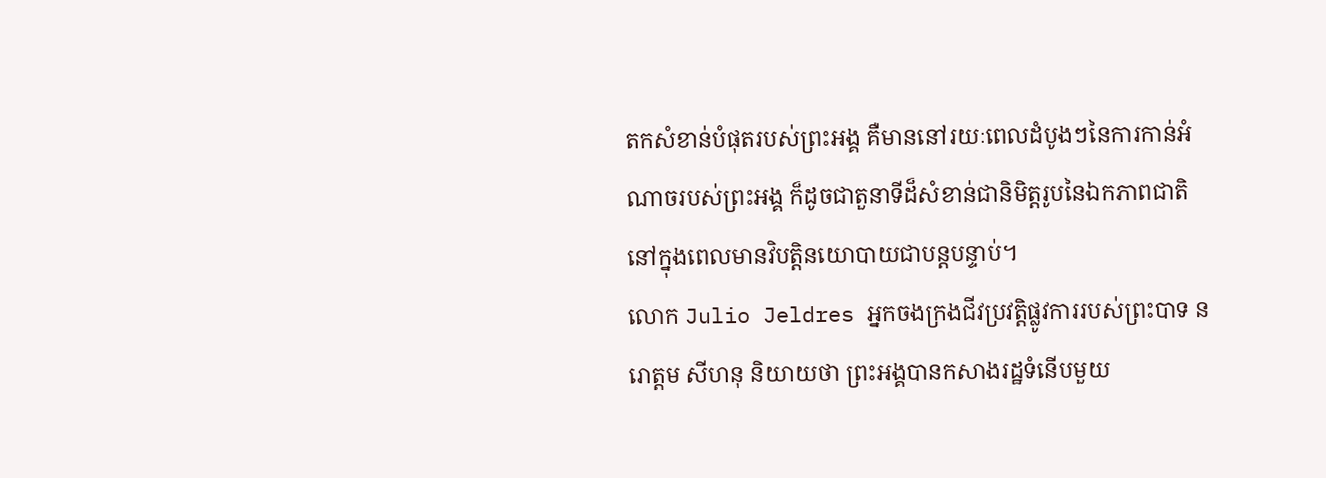តកសំខាន់បំផុតរបស់ព្រះអង្គ គឺមាននៅរយៈពេលដំបូងៗនៃការកាន់អំណាចរបស់ព្រះអង្គ ក៏ដូចជាតួនាទីដ៏សំខាន់ជានិមិត្តរូបនៃឯកភាពជាតិនៅក្នុងពេលមានវិបត្តិនយោបាយជាបន្តបន្ទាប់។
លោក Julio Jeldres អ្នកចងក្រងជីវប្រវត្តិផ្លូវការរបស់ព្រះបាទ នរោត្តម សីហនុ និយាយថា ព្រះអង្គបានកសាងរដ្ឋទំនើបមួយ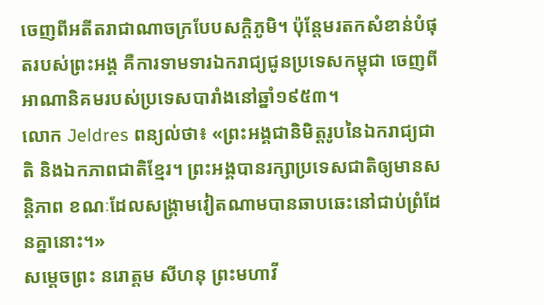ចេញពីអតីតរាជាណាចក្របែបសក្តិភូមិ។ ប៉ុន្តែមរតកសំខាន់បំផុតរបស់ព្រះអង្គ គឺការទាមទារឯករាជ្យជូនប្រទេសកម្ពុជា ចេញពីអាណានិគមរបស់ប្រទេសបារាំងនៅឆ្នាំ១៩៥៣។
លោក Jeldres ពន្យល់ថា៖ «ព្រះអង្គជានិមិត្តរូបនៃឯករាជ្យជាតិ និងឯកភាពជាតិខ្មែរ។ ព្រះអង្គបានរក្សាប្រទេសជាតិឲ្យមានសន្តិភាព ខណៈដែលសង្គ្រាមវៀតណាមបានឆាបឆេះនៅជាប់ព្រំដែនគ្នានោះ។»
សមេ្តចព្រះ នរោត្តម សីហនុ ព្រះមហាវី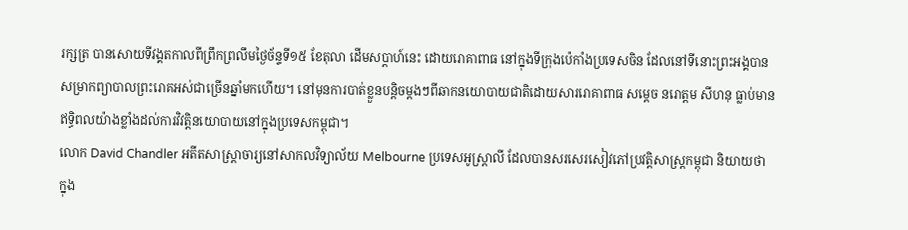រក្សត្រ បានសោយទីវង្គតកាលពីព្រឹកព្រលឹមថ្ងៃច័ន្ទទី១៥ ខែតុលា ដើមសប្តាហ៍នេះ ដោយរោគាពាធ នៅក្នុងទីក្រុងប៉េកាំងប្រទេសចិន ដែលនៅទីនោះព្រះអង្គបានសម្រាកព្យាបាលព្រះរោគអស់ជាច្រើនឆ្នាំមកហើយ។ នៅមុនការបាត់ខ្លួនបន្តិចម្តងៗពីឆាកនយោបាយជាតិដោយសាររោគាពាធ សមេ្តច នរោត្តម សីហនុ ធ្លាប់មានឥទ្ធិពលយ៉ាងខ្លាំងដល់ការវិវត្តិនយោបាយនៅក្នុងប្រទេសកម្ពុជា។
លោក David Chandler អតីតសាស្ត្រាចារ្យនៅសាកលវិទ្យាល័យ Melbourne ប្រទេសអូស្ត្រាលី ដែលបានសរសេរសៀវភៅប្រវត្តិសាស្ត្រកម្ពុជា និយាយថា ក្នុង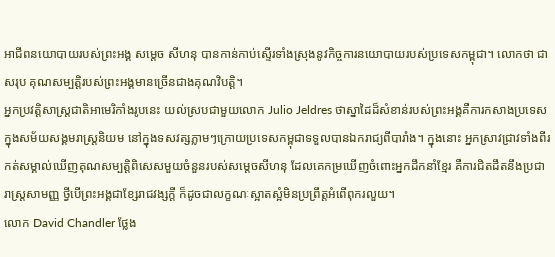អាជីពនយោបាយរបស់ព្រះអង្គ សមេ្តច សីហនុ បានកាន់កាប់ស្ទើរទាំងស្រុងនូវកិច្ចការនយោបាយរបស់ប្រទេសកម្ពុជា។ លោកថា ជាសរុប គុណសម្បត្តិរបស់ព្រះអង្គមានច្រើនជាងគុណវិបត្តិ។
អ្នកប្រវត្តិសាស្ត្រជាតិអាមេរិកាំងរូបនេះ យល់ស្របជាមួយលោក Julio Jeldres ថាស្នាដៃដ៏សំខាន់របស់ព្រះអង្គគឺការកសាងប្រទេសក្នុងសម័យសង្គមរាស្ត្រនិយម នៅក្នុងទសវត្សភ្លាមៗក្រោយប្រទេសកម្ពុជាទទួលបានឯករាជ្យពីបារាំង។ ក្នុងនោះ អ្នកស្រាវជ្រាវទាំងពីរកត់សម្គាល់ឃើញគុណសម្បត្តិពិសេសមួយចំនួនរបស់សម្តេចសីហនុ ដែលគេកម្រឃើញចំពោះអ្នកដឹកនាំខ្មែរ គឺការជិតដឹតនឹងប្រជារាស្ត្រសាមញ្ញ ថ្វីបើព្រះអង្គជាខ្សែរាជវង្សក្តី ក៏ដូចជាលក្ខណៈស្អាតស្អំមិនប្រព្រឹត្តអំពើពុករលួយ។
លោក David Chandler ថ្លែង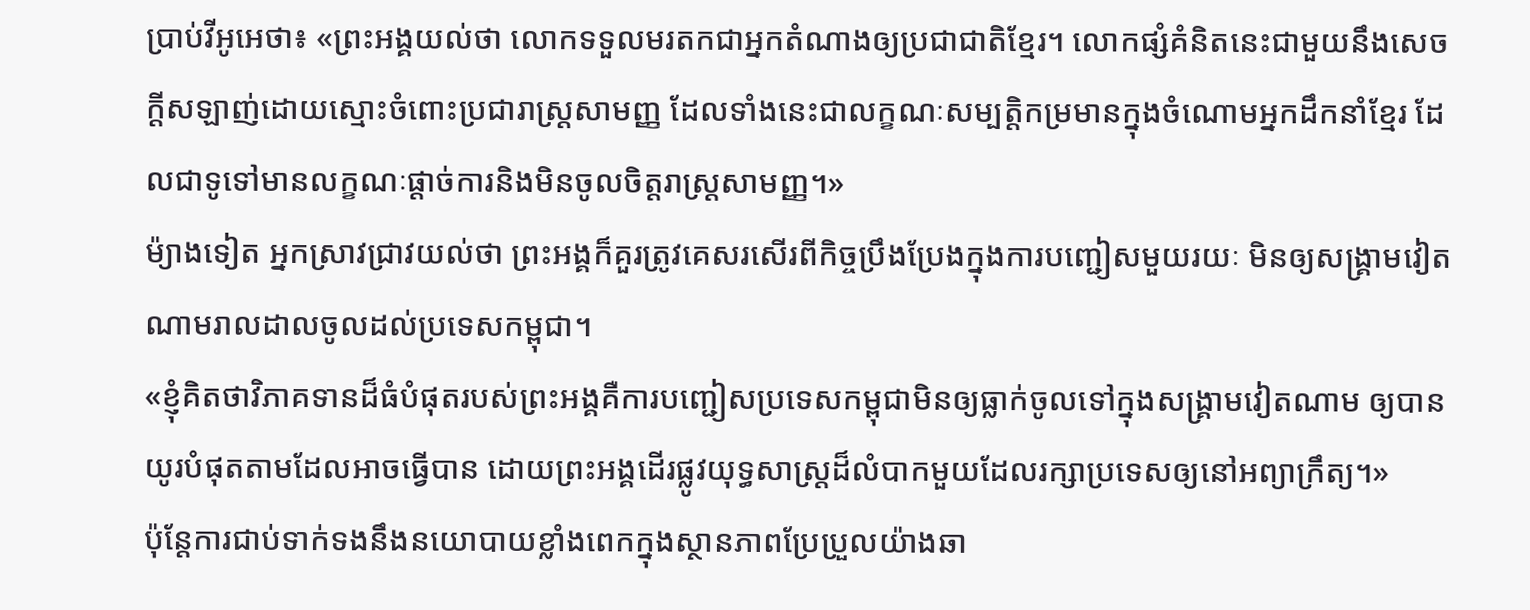ប្រាប់វីអូអេថា៖ «ព្រះអង្គយល់ថា លោកទទួលមរតកជាអ្នកតំណាងឲ្យប្រជាជាតិខ្មែរ។ លោកផ្សំគំនិតនេះជាមួយនឹងសេចក្តីសឡាញ់ដោយស្មោះចំពោះប្រជារាស្ត្រសាមញ្ញ ដែលទាំងនេះជាលក្ខណៈសម្បត្តិកម្រមានក្នុងចំណោមអ្នកដឹកនាំខ្មែរ ដែលជាទូទៅមានលក្ខណៈផ្តាច់ការនិងមិនចូលចិត្តរាស្ត្រសាមញ្ញ។»
ម៉្យាងទៀត អ្នកស្រាវជ្រាវយល់ថា ព្រះអង្គក៏គួរត្រូវគេសរសើរពីកិច្ចប្រឹងប្រែងក្នុងការបញ្ជៀសមួយរយៈ មិនឲ្យសង្គ្រាមវៀតណាមរាលដាលចូលដល់ប្រទេសកម្ពុជា។
«ខ្ញុំគិតថាវិភាគទានដ៏ធំបំផុតរបស់ព្រះអង្គគឺការបញ្ជៀសប្រទេសកម្ពុជាមិនឲ្យធ្លាក់ចូលទៅក្នុងសង្គ្រាមវៀតណាម ឲ្យបានយូរបំផុតតាមដែលអាចធ្វើបាន ដោយព្រះអង្គដើរផ្លូវយុទ្ធសាស្ត្រដ៏លំបាកមួយដែលរក្សាប្រទេសឲ្យនៅអព្យាក្រឹត្យ។»
ប៉ុន្តែការជាប់ទាក់ទងនឹងនយោបាយខ្លាំងពេកក្នុងស្ថានភាពប្រែប្រួលយ៉ាងឆា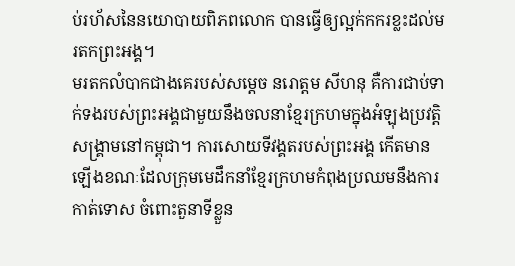ប់រហ័សនៃនយោបាយពិភពលោក បានធ្វើឲ្យល្អក់កករខ្លះដល់មរតកព្រះអង្គ។
មរតកលំបាកជាងគេរបស់សម្តេច នរោត្តម សីហនុ គឺការជាប់ទាក់ទងរបស់ព្រះអង្គជាមួយនឹងចលនាខ្មែរក្រហមក្នុងអំឡុងប្រវត្តិសង្គ្រាមនៅកម្ពុជា។ ការសោយទីវង្គតរបស់ព្រះអង្គ កើតមានឡើងខណៈដែលក្រុមមេដឹកនាំខ្មែរក្រហមកំពុងប្រឈមនឹងការកាត់ទោស ចំពោះតួនាទីខ្លួន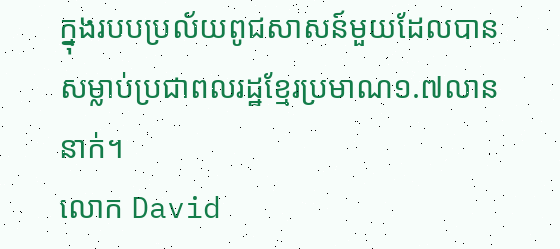ក្នុងរបបប្រល័យពូជសាសន៍មួយដែលបានសម្លាប់ប្រជាពលរដ្ឋខ្មែរប្រមាណ១.៧លាននាក់។
លោក David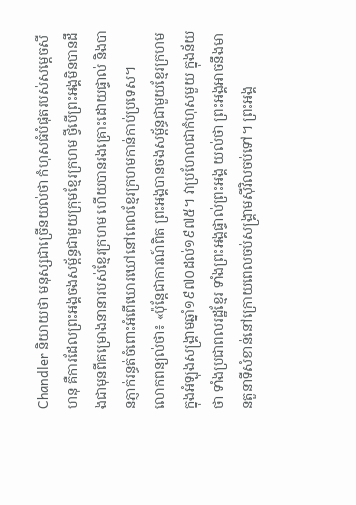Chandler និយាយថា មនុស្សជាច្រើនយល់ថា កំហុសធំបំផុតរបស់សមេ្តចសីហនុ គឺការដែលព្រះអង្គចងសម្ព័ន្ធជាមួយក្រុមខ្មែរក្រហម ថ្វីបើព្រះអង្គមិនបានដឹងជាមុនពីគម្រោងនានារបស់ខ្មែរក្រហម ហើយបានរងគ្រោះដោយផ្ទាល់ និងបានភ្ញាក់រន្ធត់ចំពោះអំពើឃោរឃៅនៅពេលខ្មែរក្រហមកាន់កាប់ប្រទេស។
លោកពន្យល់ថា៖ «ប៉ុន្តែជាការណ៍ពិត ព្រះអង្គបានចងសម្ព័ន្ធជាមួយខ្មែរក្រហមក្នុងអំឡុងសង្គ្រាមឆ្នាំ១៩៧០ដល់១៩៧៥។ វាប្រហែលជាកំហុសមួយ ក្នុងន័យថា ទាំងប្រជាពលរដ្ឋខ្មែរ ទាំងព្រះអង្គផ្ទាល់ព្រះអង្គ យល់ថា ព្រះអង្គអាចនឹងមានតួនាទីសំខាន់នៅក្រោយពេលចប់សង្គ្រាមស៊ីវិលចប់ទៅ។ ព្រះអង្គ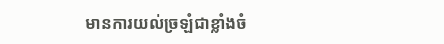មានការយល់ច្រឡំជាខ្លាំងចំ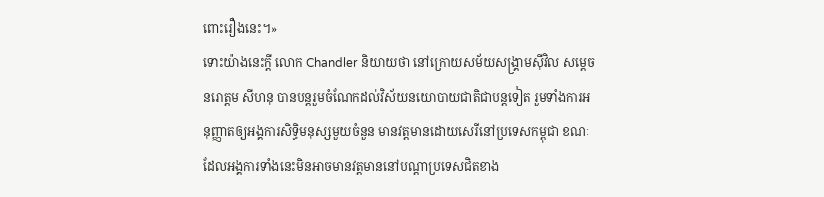ពោះរឿងនេះ។»
ទោះយ៉ាងនេះក្តី លោក Chandler និយាយថា នៅក្រោយសម័យសង្គ្រាមស៊ីវិល សម្តេចនរោត្តម សីហនុ បានបន្តរួមចំណែកដល់វិស័យនយោបាយជាតិជាបន្តទៀត រួមទាំងការអនុញ្ញាតឲ្យអង្គការសិទ្ធិមនុស្សមួយចំនួន មានវត្តមានដោយសេរីនៅប្រទេសកម្ពុជា ខណៈដែលអង្គការទាំងនេះមិនអាចមានវត្តមាននៅបណ្តាប្រទេសជិតខាង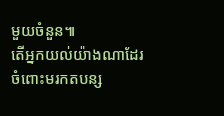មួយចំនួន៕
តើអ្នកយល់យ៉ាងណាដែរចំពោះមរកតបន្ស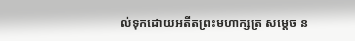ល់ទុកដោយអតីតព្រះមហាក្សត្រ សម្តេច ន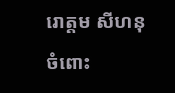រោត្តម សីហនុ ចំពោះ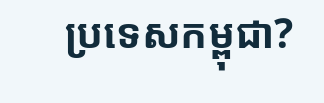ប្រទេសកម្ពុជា?